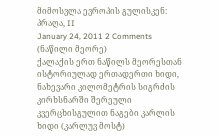მიმოსვლა ევროპის გულისკენ: პრაღა, II
January 24, 2011 2 Comments
(ნაწილი მეორე)
ქალაქის ერთ ნაწილს მეორესთან ისტორიულად ერთადერთი ხიდი, ნახევარი კილომეტრის სიგრძის კირხსნარში შერეული კვერცხისგულით ნაგები კარლის ხიდი (კარლუვ მოსტ)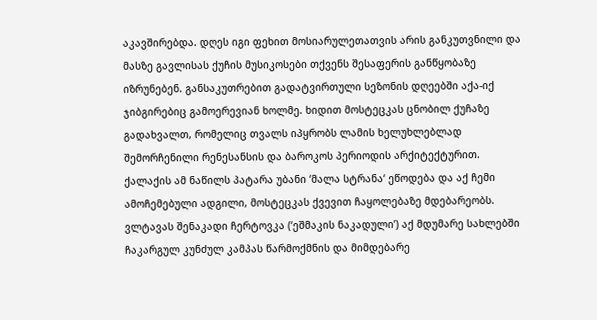აკავშირებდა. დღეს იგი ფეხით მოსიარულეთათვის არის განკუთვნილი და მასზე გავლისას ქუჩის მუსიკოსები თქვენს შესაფერის განწყობაზე იზრუნებენ. განსაკუთრებით გადატვირთული სეზონის დღეებში აქა-იქ ჯიბგირებიც გამოერევიან ხოლმე. ხიდით მოსტეცკას ცნობილ ქუჩაზე გადახვალთ, რომელიც თვალს იპყრობს ლამის ხელუხლებლად შემორჩენილი რენესანსის და ბაროკოს პერიოდის არქიტექტურით. ქალაქის ამ ნაწილს პატარა უბანი ‘მალა სტრანა‘ ეწოდება და აქ ჩემი ამოჩემებული ადგილი, მოსტეცკას ქვევით ჩაყოლებაზე მდებარეობს. ვლტავას შენაკადი ჩერტოვკა (‘ეშმაკის ნაკადული’) აქ მდუმარე სახლებში ჩაკარგულ კუნძულ კამპას წარმოქმნის და მიმდებარე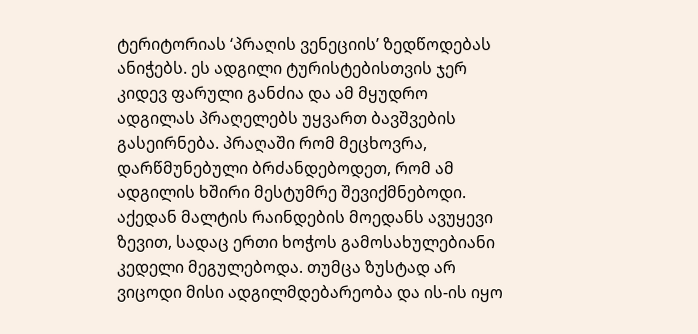ტერიტორიას ‘პრაღის ვენეციის’ ზედწოდებას ანიჭებს. ეს ადგილი ტურისტებისთვის ჯერ კიდევ ფარული განძია და ამ მყუდრო ადგილას პრაღელებს უყვართ ბავშვების გასეირნება. პრაღაში რომ მეცხოვრა, დარწმუნებული ბრძანდებოდეთ, რომ ამ ადგილის ხშირი მესტუმრე შევიქმნებოდი. აქედან მალტის რაინდების მოედანს ავუყევი ზევით, სადაც ერთი ხოჭოს გამოსახულებიანი კედელი მეგულებოდა. თუმცა ზუსტად არ ვიცოდი მისი ადგილმდებარეობა და ის-ის იყო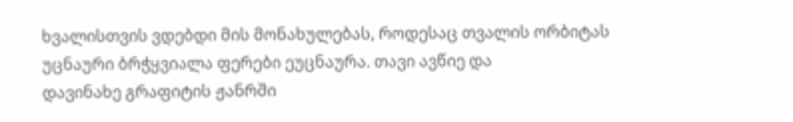ხვალისთვის ვდებდი მის მონახულებას, როდესაც თვალის ორბიტას უცნაური ბრჭყვიალა ფერები ეუცნაურა. თავი ავწიე და
დავინახე გრაფიტის ჟანრში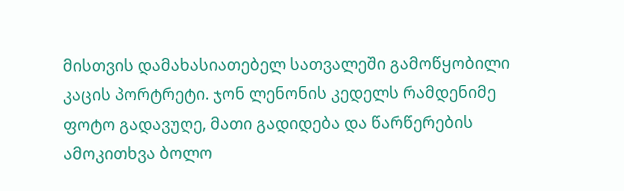მისთვის დამახასიათებელ სათვალეში გამოწყობილი კაცის პორტრეტი. ჯონ ლენონის კედელს რამდენიმე ფოტო გადავუღე, მათი გადიდება და წარწერების ამოკითხვა ბოლო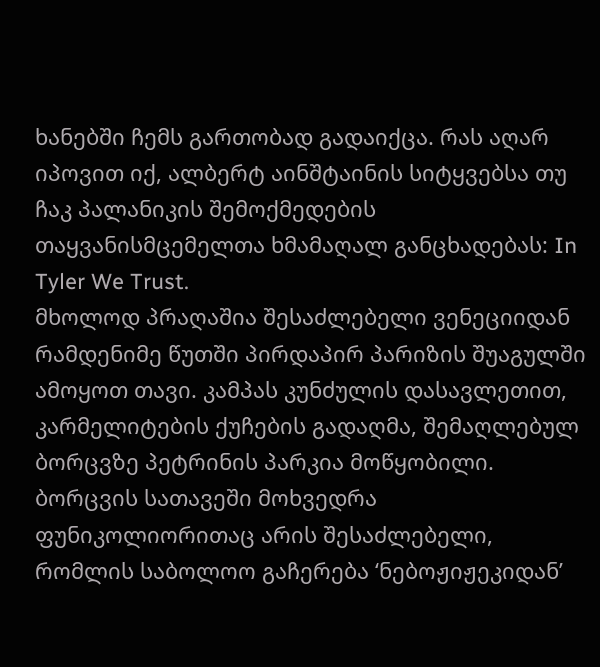ხანებში ჩემს გართობად გადაიქცა. რას აღარ იპოვით იქ, ალბერტ აინშტაინის სიტყვებსა თუ ჩაკ პალანიკის შემოქმედების თაყვანისმცემელთა ხმამაღალ განცხადებას: In Tyler We Trust.
მხოლოდ პრაღაშია შესაძლებელი ვენეციიდან რამდენიმე წუთში პირდაპირ პარიზის შუაგულში ამოყოთ თავი. კამპას კუნძულის დასავლეთით, კარმელიტების ქუჩების გადაღმა, შემაღლებულ ბორცვზე პეტრინის პარკია მოწყობილი. ბორცვის სათავეში მოხვედრა ფუნიკოლიორითაც არის შესაძლებელი, რომლის საბოლოო გაჩერება ‘ნებოჟიჟეკიდან’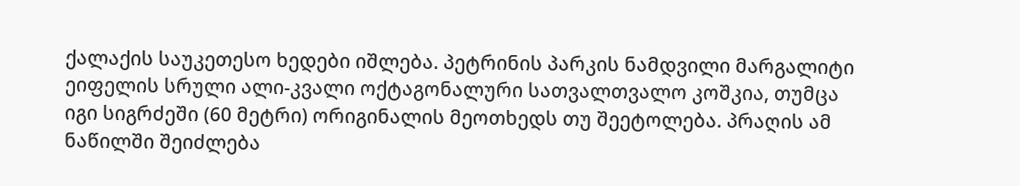ქალაქის საუკეთესო ხედები იშლება. პეტრინის პარკის ნამდვილი მარგალიტი ეიფელის სრული ალი-კვალი ოქტაგონალური სათვალთვალო კოშკია, თუმცა იგი სიგრძეში (60 მეტრი) ორიგინალის მეოთხედს თუ შეეტოლება. პრაღის ამ ნაწილში შეიძლება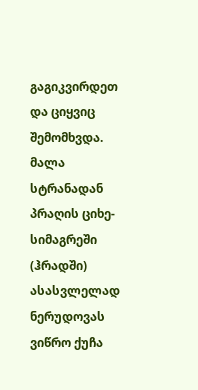გაგიკვირდეთ და ციყვიც შემომხვდა.
მალა სტრანადან პრაღის ციხე-სიმაგრეში (ჰრადში) ასასვლელად ნერუდოვას ვიწრო ქუჩა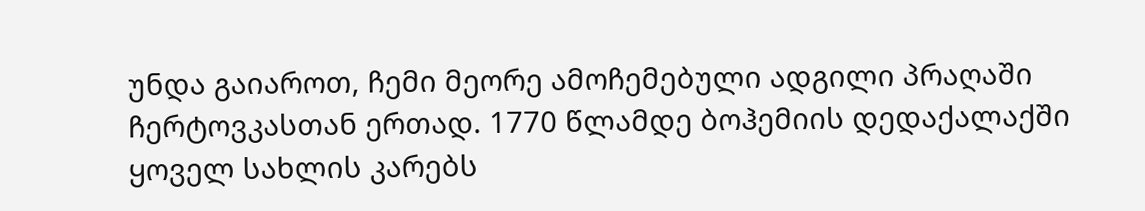უნდა გაიაროთ, ჩემი მეორე ამოჩემებული ადგილი პრაღაში ჩერტოვკასთან ერთად. 1770 წლამდე ბოჰემიის დედაქალაქში ყოველ სახლის კარებს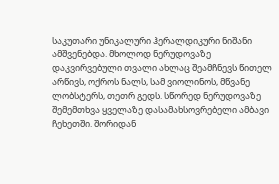საკუთარი უნიკალური ჰერალდიკური ნიშანი ამშვენებდა. მხოლოდ ნერუდოვაზე დაკვირვებული თვალი ახლაც შეამჩნევს წითელ არწივს, ოქროს ნალს, სამ ვიოლინოს, მწვანე ლობსტერს, თეთრ გედს. სწორედ ნერუდოვაზე შემემთხვა ყველაზე დასამახსოვრებელი ამბავი ჩეხეთში. შორიდან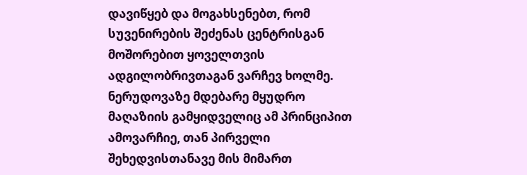დავიწყებ და მოგახსენებთ, რომ სუვენირების შეძენას ცენტრისგან მოშორებით ყოველთვის ადგილობრივთაგან ვარჩევ ხოლმე. ნერუდოვაზე მდებარე მყუდრო მაღაზიის გამყიდველიც ამ პრინციპით ამოვარჩიე, თან პირველი შეხედვისთანავე მის მიმართ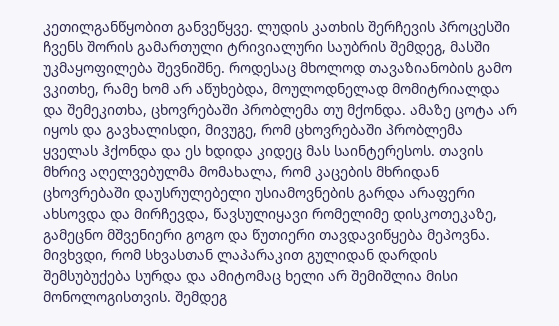კეთილგანწყობით განვეწყვე. ლუდის კათხის შერჩევის პროცესში ჩვენს შორის გამართული ტრივიალური საუბრის შემდეგ, მასში უკმაყოფილება შევნიშნე. როდესაც მხოლოდ თავაზიანობის გამო ვკითხე, რამე ხომ არ აწუხებდა, მოულოდნელად მომიტრიალდა და შემეკითხა, ცხოვრებაში პრობლემა თუ მქონდა. ამაზე ცოტა არ იყოს და გავხალისდი, მივუგე, რომ ცხოვრებაში პრობლემა ყველას ჰქონდა და ეს ხდიდა კიდეც მას საინტერესოს. თავის მხრივ აღელვებულმა მომახალა, რომ კაცების მხრიდან ცხოვრებაში დაუსრულებელი უსიამოვნების გარდა არაფერი ახსოვდა და მირჩევდა, წავსულიყავი რომელიმე დისკოთეკაზე, გამეცნო მშვენიერი გოგო და წუთიერი თავდავიწყება მეპოვნა. მივხვდი, რომ სხვასთან ლაპარაკით გულიდან დარდის შემსუბუქება სურდა და ამიტომაც ხელი არ შემიშლია მისი მონოლოგისთვის. შემდეგ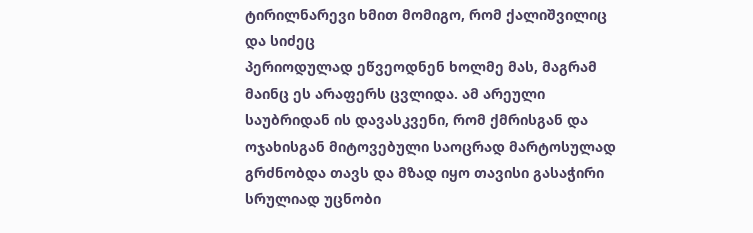ტირილნარევი ხმით მომიგო, რომ ქალიშვილიც და სიძეც
პერიოდულად ეწვეოდნენ ხოლმე მას, მაგრამ მაინც ეს არაფერს ცვლიდა. ამ არეული საუბრიდან ის დავასკვენი, რომ ქმრისგან და ოჯახისგან მიტოვებული საოცრად მარტოსულად გრძნობდა თავს და მზად იყო თავისი გასაჭირი სრულიად უცნობი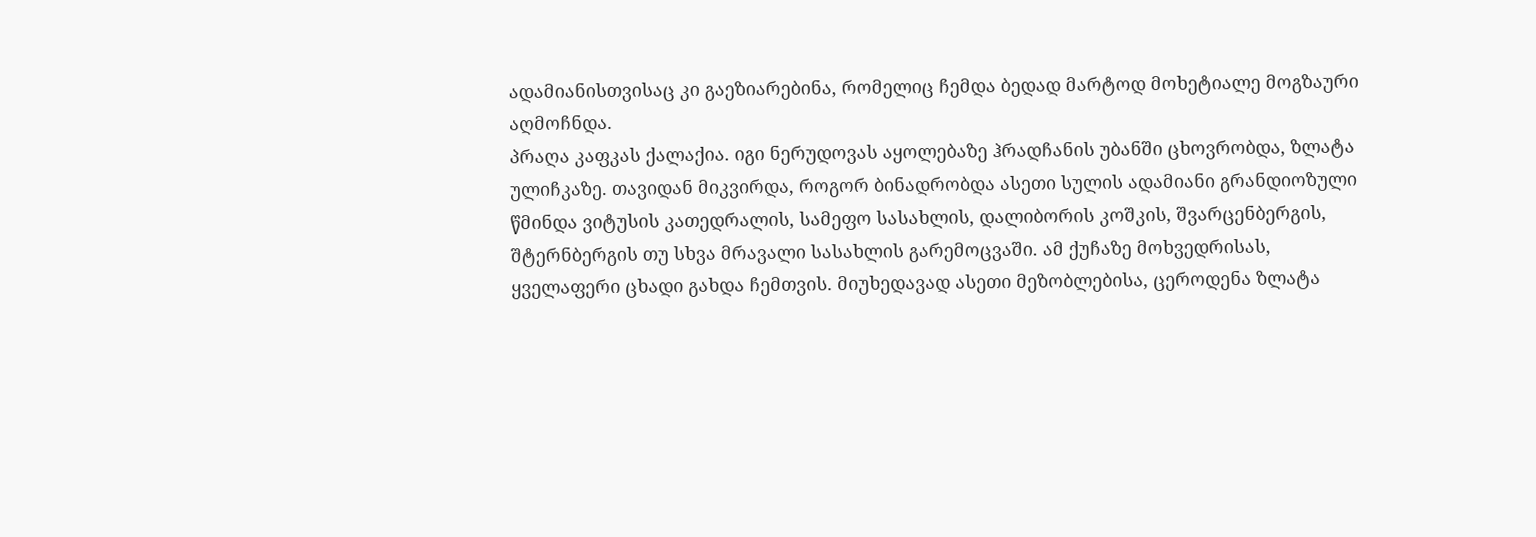ადამიანისთვისაც კი გაეზიარებინა, რომელიც ჩემდა ბედად მარტოდ მოხეტიალე მოგზაური აღმოჩნდა.
პრაღა კაფკას ქალაქია. იგი ნერუდოვას აყოლებაზე ჰრადჩანის უბანში ცხოვრობდა, ზლატა ულიჩკაზე. თავიდან მიკვირდა, როგორ ბინადრობდა ასეთი სულის ადამიანი გრანდიოზული წმინდა ვიტუსის კათედრალის, სამეფო სასახლის, დალიბორის კოშკის, შვარცენბერგის, შტერნბერგის თუ სხვა მრავალი სასახლის გარემოცვაში. ამ ქუჩაზე მოხვედრისას, ყველაფერი ცხადი გახდა ჩემთვის. მიუხედავად ასეთი მეზობლებისა, ცეროდენა ზლატა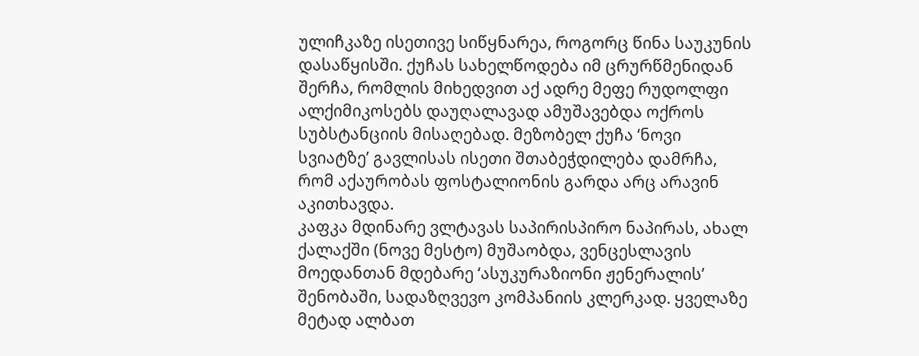ულიჩკაზე ისეთივე სიწყნარეა, როგორც წინა საუკუნის დასაწყისში. ქუჩას სახელწოდება იმ ცრურწმენიდან შერჩა, რომლის მიხედვით აქ ადრე მეფე რუდოლფი ალქიმიკოსებს დაუღალავად ამუშავებდა ოქროს სუბსტანციის მისაღებად. მეზობელ ქუჩა ‘ნოვი სვიატზე’ გავლისას ისეთი შთაბეჭდილება დამრჩა, რომ აქაურობას ფოსტალიონის გარდა არც არავინ აკითხავდა.
კაფკა მდინარე ვლტავას საპირისპირო ნაპირას, ახალ ქალაქში (ნოვე მესტო) მუშაობდა, ვენცესლავის მოედანთან მდებარე ‘ასუკურაზიონი ჟენერალის’ შენობაში, სადაზღვევო კომპანიის კლერკად. ყველაზე მეტად ალბათ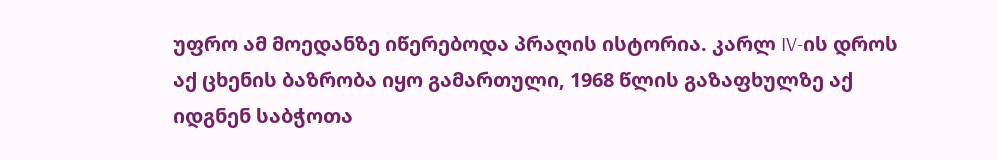უფრო ამ მოედანზე იწერებოდა პრაღის ისტორია. კარლ IV-ის დროს აქ ცხენის ბაზრობა იყო გამართული, 1968 წლის გაზაფხულზე აქ იდგნენ საბჭოთა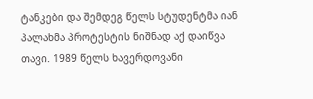ტანკები და შემდეგ წელს სტუდენტმა იან პალახმა პროტესტის ნიშნად აქ დაიწვა თავი. 1989 წელს ხავერდოვანი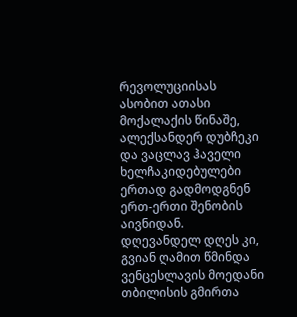რევოლუციისას ასობით ათასი მოქალაქის წინაშე, ალექსანდერ დუბჩეკი და ვაცლავ ჰაველი ხელჩაკიდებულები ერთად გადმოდგნენ ერთ-ერთი შენობის აივნიდან. დღევანდელ დღეს კი, გვიან ღამით წმინდა ვენცესლავის მოედანი თბილისის გმირთა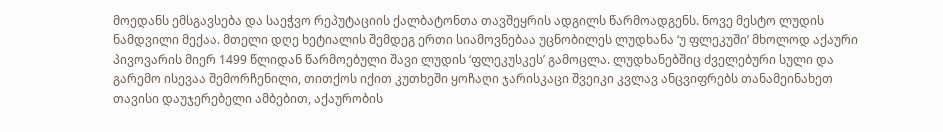მოედანს ემსგავსება და საეჭვო რეპუტაციის ქალბატონთა თავშეყრის ადგილს წარმოადგენს. ნოვე მესტო ლუდის ნამდვილი მექაა. მთელი დღე ხეტიალის შემდეგ ერთი სიამოვნებაა უცნობილეს ლუდხანა ‘უ ფლეკუში’ მხოლოდ აქაური პივოვარის მიერ 1499 წლიდან წარმოებული შავი ლუდის ‘ფლეკუსკეს’ გამოცლა. ლუდხანებშიც ძველებური სული და გარემო ისევაა შემორჩენილი, თითქოს იქით კუთხეში ყოჩაღი ჯარისკაცი შვეიკი კვლავ ანცვიფრებს თანამეინახეთ თავისი დაუჯერებელი ამბებით, აქაურობის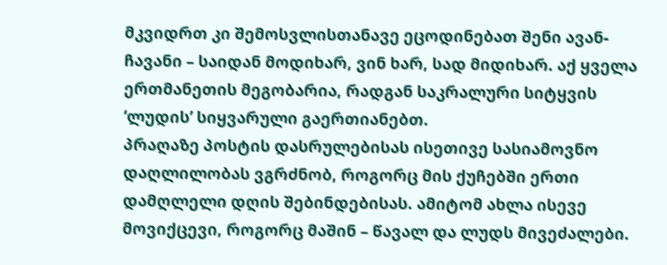მკვიდრთ კი შემოსვლისთანავე ეცოდინებათ შენი ავან-ჩავანი – საიდან მოდიხარ, ვინ ხარ, სად მიდიხარ. აქ ყველა ერთმანეთის მეგობარია, რადგან საკრალური სიტყვის ‘ლუდის’ სიყვარული გაერთიანებთ.
პრაღაზე პოსტის დასრულებისას ისეთივე სასიამოვნო დაღლილობას ვგრძნობ, როგორც მის ქუჩებში ერთი დამღლელი დღის შებინდებისას. ამიტომ ახლა ისევე მოვიქცევი, როგორც მაშინ – წავალ და ლუდს მივეძალები.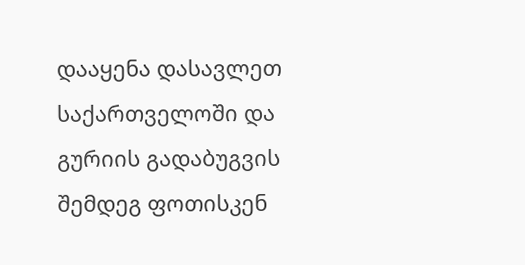დააყენა დასავლეთ საქართველოში და გურიის გადაბუგვის შემდეგ ფოთისკენ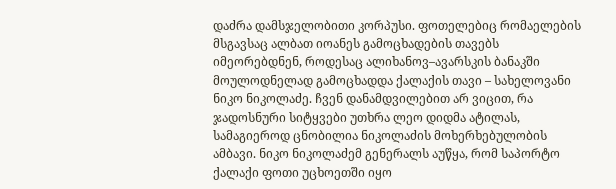დაძრა დამსჯელობითი კორპუსი. ფოთელებიც რომაელების მსგავსაც ალბათ იოანეს გამოცხადების თავებს იმეორებდნენ, როდესაც ალიხანოვ–ავარსკის ბანაკში მოულოდნელად გამოცხადდა ქალაქის თავი – სახელოვანი ნიკო ნიკოლაძე. ჩვენ დანამდვილებით არ ვიცით, რა ჯადოსნური სიტყვები უთხრა ლეო დიდმა ატილას, სამაგიეროდ ცნობილია ნიკოლაძის მოხერხებულობის ამბავი. ნიკო ნიკოლაძემ გენერალს აუწყა, რომ საპორტო ქალაქი ფოთი უცხოეთში იყო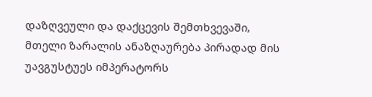დაზღვეული და დაქცევის შემთხვევაში, მთელი ზარალის ანაზღაურება პირადად მის უავგუსტუეს იმპერატორს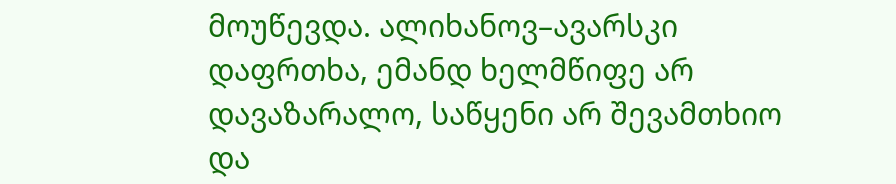მოუწევდა. ალიხანოვ–ავარსკი დაფრთხა, ემანდ ხელმწიფე არ დავაზარალო, საწყენი არ შევამთხიო და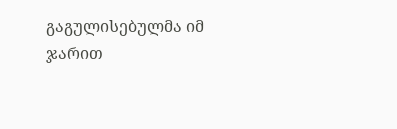გაგულისებულმა იმ ჯარით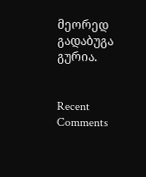მეორედ გადაბუგა გურია.


Recent Comments